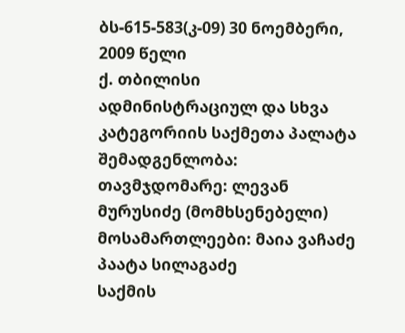ბს-615-583(კ-09) 30 ნოემბერი, 2009 წელი
ქ. თბილისი
ადმინისტრაციულ და სხვა კატეგორიის საქმეთა პალატა
შემადგენლობა:
თავმჯდომარე: ლევან მურუსიძე (მომხსენებელი)
მოსამართლეები: მაია ვაჩაძე
პაატა სილაგაძე
საქმის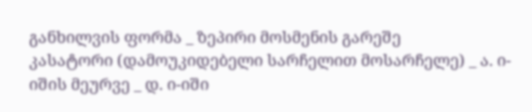განხილვის ფორმა _ ზეპირი მოსმენის გარეშე
კასატორი (დამოუკიდებელი სარჩელით მოსარჩელე) _ ა. ი-იშის მეურვე _ დ. ი-იში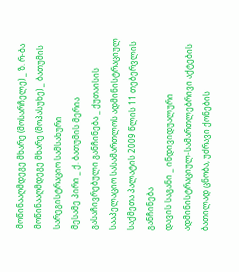მოწინააღმდეგე მხარე (მოსარჩელე) _ ზ. რ-ბა
მოწინააღმდეგე მხარე (მოპასუხე) _ ბათუმის სარეგისტრაციო სამსახური
მესამე პირი _ ქ. ბათუმის მერია
გასაჩივრებული განჩინება _ ქუთაისის სააპელაციო სასამართლოს ადმინისტრაციულ საქმეთა პალატის 2009 წლის 11 თებერვლის განჩინება
დავის საგანი _ ინდივიდუალური ადმინისტრაციულ-სამართლებრივი აქტების ბათილად ცნობა, უძრავი ქონების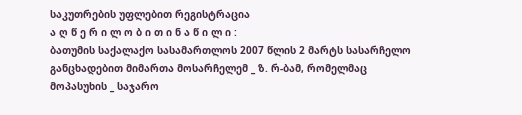საკუთრების უფლებით რეგისტრაცია
ა ღ წ ე რ ი ლ ო ბ ი თ ი ნ ა წ ი ლ ი :
ბათუმის საქალაქო სასამართლოს 2007 წლის 2 მარტს სასარჩელო განცხადებით მიმართა მოსარჩელემ _ ზ. რ-ბამ, რომელმაც მოპასუხის _ საჯარო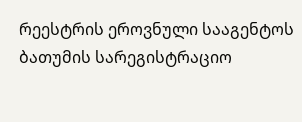რეესტრის ეროვნული სააგენტოს ბათუმის სარეგისტრაციო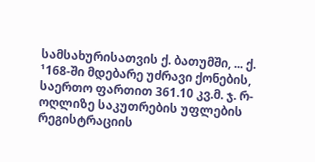სამსახურისათვის ქ. ბათუმში, ... ქ. ¹168-ში მდებარე უძრავი ქონების, საერთო ფართით 361.10 კვ.მ. ჯ. რ-ოღლიზე საკუთრების უფლების რეგისტრაციის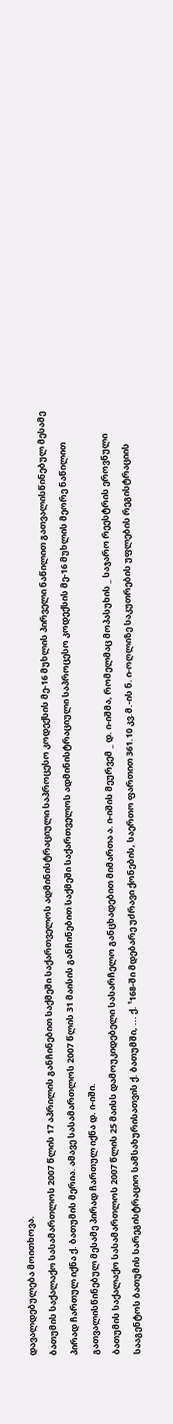დავალდებულება მოითხოვა.
ბათუმის საქალაქო სასამართლოს 2007 წლის 17 აპრილის განჩინებით საქმეში საქართველოს ადმინისტრაციული საპროცესო კოდექსის მე-16 მუხლის პირველი ნაწილით გათვალისწინებულ მესამე პირად ჩართულ იქნა ქ. ბათუმის მერია. ამავე სასამართლოს 2007 წლის 31 მაისის განჩინებით საქმეში საქართველოს ადმინისტრაციული საპროცესო კოდექსის მე-16 მუხლის მეორე ნაწილით გათვალისწინებულ მესამე პირად ჩართულ იქნა დ. ი-იში.
ბათუმის საქალაქო სასამართლოს 2007 წლის 25 მაისს დამოუკიდებელი სასარჩელო განცხადებით მიმართა ა. ი-იშის მეურვემ _ დ. ი-იშმა, რომელმაც მოპასუხის _ საჯარო რეესტრის ეროვნული სააგენტოს ბათუმის სარეგისტრაციო სამსახურისათვის ქ. ბათუმში, ... ქ. ¹168-ში მდებარე უძრავი ქონების, საერთო ფართით 361.10 კვ.მ.-ის ნ. ი-ოღლიზე საკუთრების უფლების რეგისტრაციის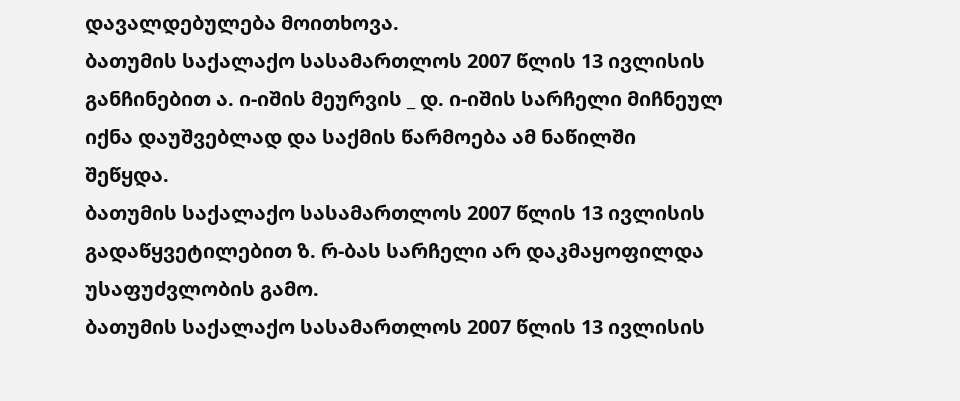დავალდებულება მოითხოვა.
ბათუმის საქალაქო სასამართლოს 2007 წლის 13 ივლისის განჩინებით ა. ი-იშის მეურვის _ დ. ი-იშის სარჩელი მიჩნეულ იქნა დაუშვებლად და საქმის წარმოება ამ ნაწილში შეწყდა.
ბათუმის საქალაქო სასამართლოს 2007 წლის 13 ივლისის გადაწყვეტილებით ზ. რ-ბას სარჩელი არ დაკმაყოფილდა უსაფუძვლობის გამო.
ბათუმის საქალაქო სასამართლოს 2007 წლის 13 ივლისის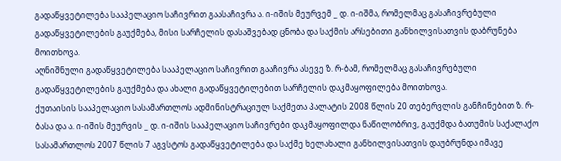გადაწყვეტილება სააპელაციო საჩივრით გაასაჩივრა ა. ი-იშის მეურვემ _ დ. ი-იშმა, რომელმაც გასაჩივრებული გადაწყვეტილების გაუქმება, მისი სარჩელის დასაშვებად ცნობა და საქმის არსებითი განხილვისათვის დაბრუნება მოითხოვა.
აღნიშნული გადაწყვეტილება სააპელაციო საჩივრით გააჩივრა ასევე ზ. რ-ბამ, რომელმაც გასაჩივრებული გადაწყვეტილების გაუქმება და ახალი გადაწყვეტილებით სარჩელის დაკმაყოფილება მოითხოვა.
ქუთაისის სააპელაციო სასამართლოს ადმინისტრაციულ საქმეთა პალატის 2008 წლის 20 თებერვლის განჩინებით ზ. რ-ბასა და ა. ი-იშის მეურვის _ დ. ი-იშის სააპელაციო საჩივრები დაკმაყოფილდა ნაწილობრივ, გაუქმდა ბათუმის საქალაქო სასამართლოს 2007 წლის 7 აგვსტოს გადაწყვეტილება და საქმე ხელახალი განხილვისათვის დაუბრუნდა იმავე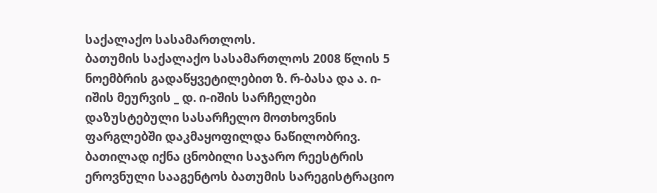საქალაქო სასამართლოს.
ბათუმის საქალაქო სასამართლოს 2008 წლის 5 ნოემბრის გადაწყვეტილებით ზ. რ-ბასა და ა. ი-იშის მეურვის _ დ. ი-იშის სარჩელები დაზუსტებული სასარჩელო მოთხოვნის ფარგლებში დაკმაყოფილდა ნაწილობრივ. ბათილად იქნა ცნობილი საჯარო რეესტრის ეროვნული სააგენტოს ბათუმის სარეგისტრაციო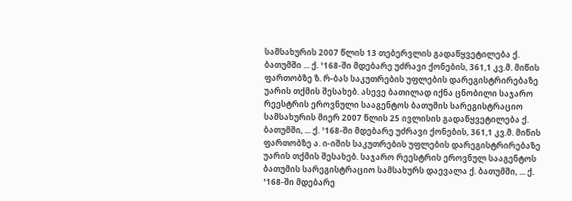სამსახურის 2007 წლის 13 თებერვლის გადაწყვეტილება ქ. ბათუმში ... ქ. ¹168-ში მდებარე უძრავი ქონების, 361,1 კვ.მ. მიწის ფართობზე ზ. რ-ბას საკუთრების უფლების დარეგისტრირებაზე უარის თქმის შესახებ. ასევე ბათილად იქნა ცნობილი საჯარო რეესტრის ეროვნული სააგენტოს ბათუმის სარეგისტრაციო სამსახურის მიერ 2007 წლის 25 ივლისის გადაწყვეტილება ქ. ბათუმში, ... ქ. ¹168-ში მდებარე უძრავი ქონების, 361,1 კვ.მ. მიწის ფართობზე ა. ი-იშის საკუთრების უფლების დარეგისტრირებაზე უარის თქმის შესახებ. საჯარო რეესტრის ეროვნულ სააგენტოს ბათუმის სარეგისტრაციო სამსახურს დაევალა ქ. ბათუმში, ... ქ. ¹168-ში მდებარე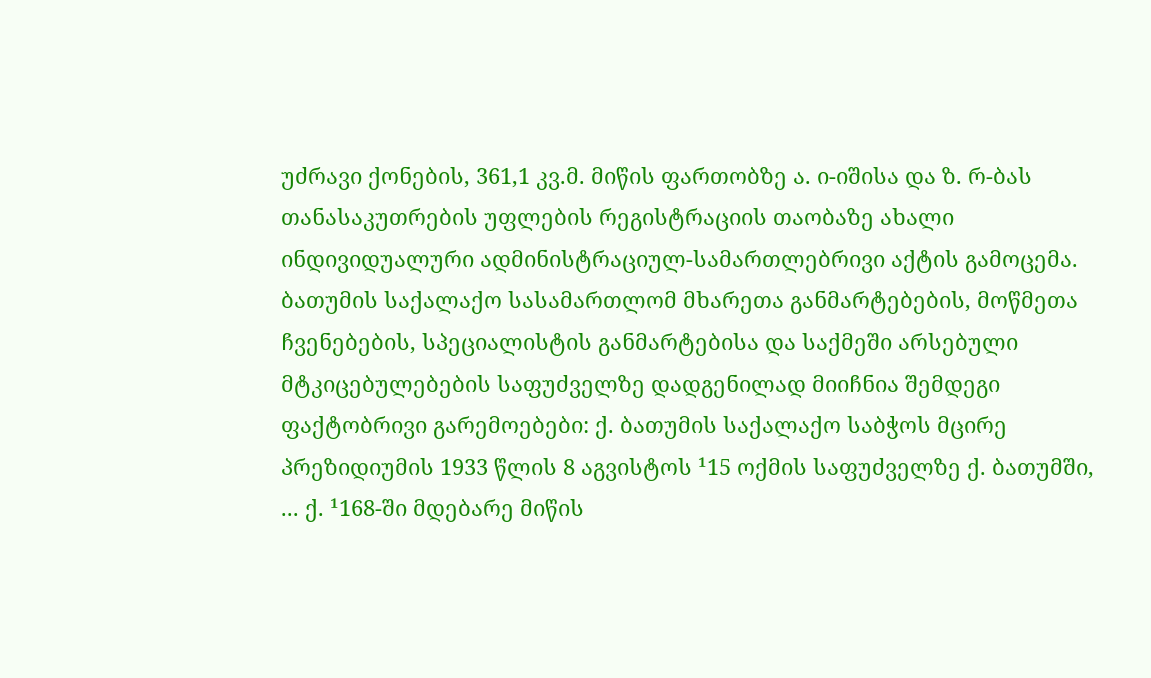უძრავი ქონების, 361,1 კვ.მ. მიწის ფართობზე ა. ი-იშისა და ზ. რ-ბას თანასაკუთრების უფლების რეგისტრაციის თაობაზე ახალი ინდივიდუალური ადმინისტრაციულ-სამართლებრივი აქტის გამოცემა.
ბათუმის საქალაქო სასამართლომ მხარეთა განმარტებების, მოწმეთა ჩვენებების, სპეციალისტის განმარტებისა და საქმეში არსებული მტკიცებულებების საფუძველზე დადგენილად მიიჩნია შემდეგი ფაქტობრივი გარემოებები: ქ. ბათუმის საქალაქო საბჭოს მცირე პრეზიდიუმის 1933 წლის 8 აგვისტოს ¹15 ოქმის საფუძველზე ქ. ბათუმში, ... ქ. ¹168-ში მდებარე მიწის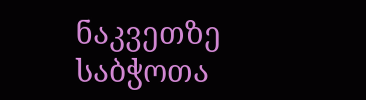ნაკვეთზე საბჭოთა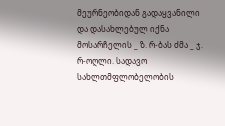მეურნეობიდან გადაყვანილი და დასახლებულ იქნა მოსარჩელის _ ზ. რ-ბას ძმა _ ჯ. რ-ოღლი. სადავო სახლთმფლობელობის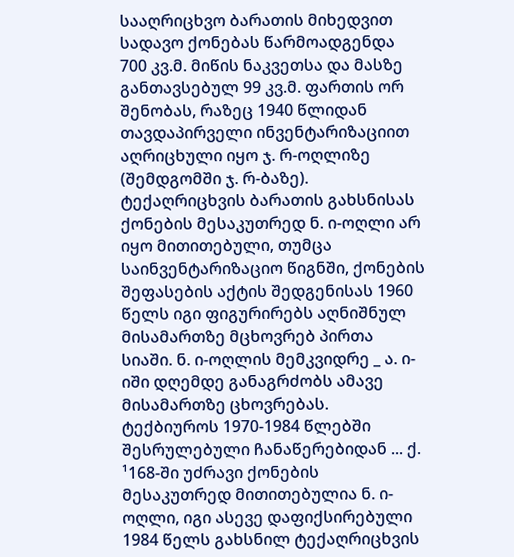სააღრიცხვო ბარათის მიხედვით სადავო ქონებას წარმოადგენდა 700 კვ.მ. მიწის ნაკვეთსა და მასზე განთავსებულ 99 კვ.მ. ფართის ორ შენობას, რაზეც 1940 წლიდან თავდაპირველი ინვენტარიზაციით აღრიცხული იყო ჯ. რ-ოღლიზე (შემდგომში ჯ. რ-ბაზე). ტექაღრიცხვის ბარათის გახსნისას ქონების მესაკუთრედ ნ. ი-ოღლი არ იყო მითითებული, თუმცა საინვენტარიზაციო წიგნში, ქონების შეფასების აქტის შედგენისას 1960 წელს იგი ფიგურირებს აღნიშნულ მისამართზე მცხოვრებ პირთა სიაში. ნ. ი-ოღლის მემკვიდრე _ ა. ი-იში დღემდე განაგრძობს ამავე მისამართზე ცხოვრებას. ტექბიუროს 1970-1984 წლებში შესრულებული ჩანაწერებიდან ... ქ. ¹168-ში უძრავი ქონების მესაკუთრედ მითითებულია ნ. ი-ოღლი, იგი ასევე დაფიქსირებული 1984 წელს გახსნილ ტექაღრიცხვის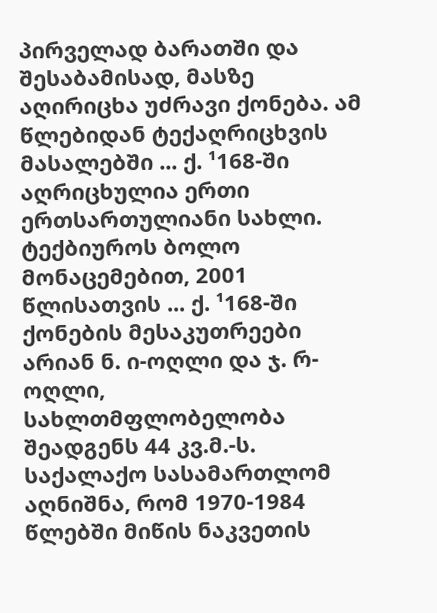პირველად ბარათში და შესაბამისად, მასზე აღირიცხა უძრავი ქონება. ამ წლებიდან ტექაღრიცხვის მასალებში ... ქ. ¹168-ში აღრიცხულია ერთი ერთსართულიანი სახლი. ტექბიუროს ბოლო მონაცემებით, 2001 წლისათვის ... ქ. ¹168-ში ქონების მესაკუთრეები არიან ნ. ი-ოღლი და ჯ. რ-ოღლი, სახლთმფლობელობა შეადგენს 44 კვ.მ.-ს.
საქალაქო სასამართლომ აღნიშნა, რომ 1970-1984 წლებში მიწის ნაკვეთის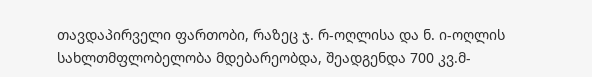თავდაპირველი ფართობი, რაზეც ჯ. რ-ოღლისა და ნ. ი-ოღლის სახლთმფლობელობა მდებარეობდა, შეადგენდა 700 კვ.მ-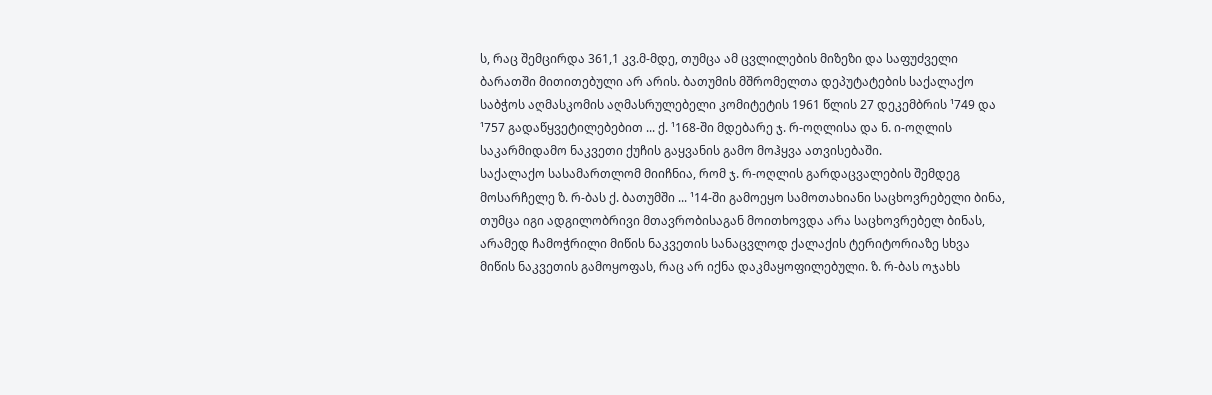ს, რაც შემცირდა 361,1 კვ.მ-მდე, თუმცა ამ ცვლილების მიზეზი და საფუძველი ბარათში მითითებული არ არის. ბათუმის მშრომელთა დეპუტატების საქალაქო საბჭოს აღმასკომის აღმასრულებელი კომიტეტის 1961 წლის 27 დეკემბრის ¹749 და ¹757 გადაწყვეტილებებით ... ქ. ¹168-ში მდებარე ჯ. რ-ოღლისა და ნ. ი-ოღლის საკარმიდამო ნაკვეთი ქუჩის გაყვანის გამო მოჰყვა ათვისებაში.
საქალაქო სასამართლომ მიიჩნია, რომ ჯ. რ-ოღლის გარდაცვალების შემდეგ მოსარჩელე ზ. რ-ბას ქ. ბათუმში ... ¹14-ში გამოეყო სამოთახიანი საცხოვრებელი ბინა, თუმცა იგი ადგილობრივი მთავრობისაგან მოითხოვდა არა საცხოვრებელ ბინას, არამედ ჩამოჭრილი მიწის ნაკვეთის სანაცვლოდ ქალაქის ტერიტორიაზე სხვა მიწის ნაკვეთის გამოყოფას, რაც არ იქნა დაკმაყოფილებული. ზ. რ-ბას ოჯახს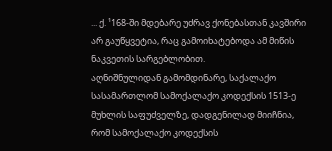... ქ. ¹168-ში მდებარე უძრავ ქონებასთან კავშირი არ გაუწყვეტია, რაც გამოიხატებოდა ამ მიწის ნაკვეთის სარგებლობით.
აღნიშნულიდან გამომდინარე, საქალაქო სასამართლომ სამოქალაქო კოდექსის 1513-ე მუხლის საფუძველზე, დადგენილად მიიჩნია, რომ სამოქალაქო კოდექსის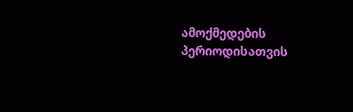ამოქმედების პერიოდისათვის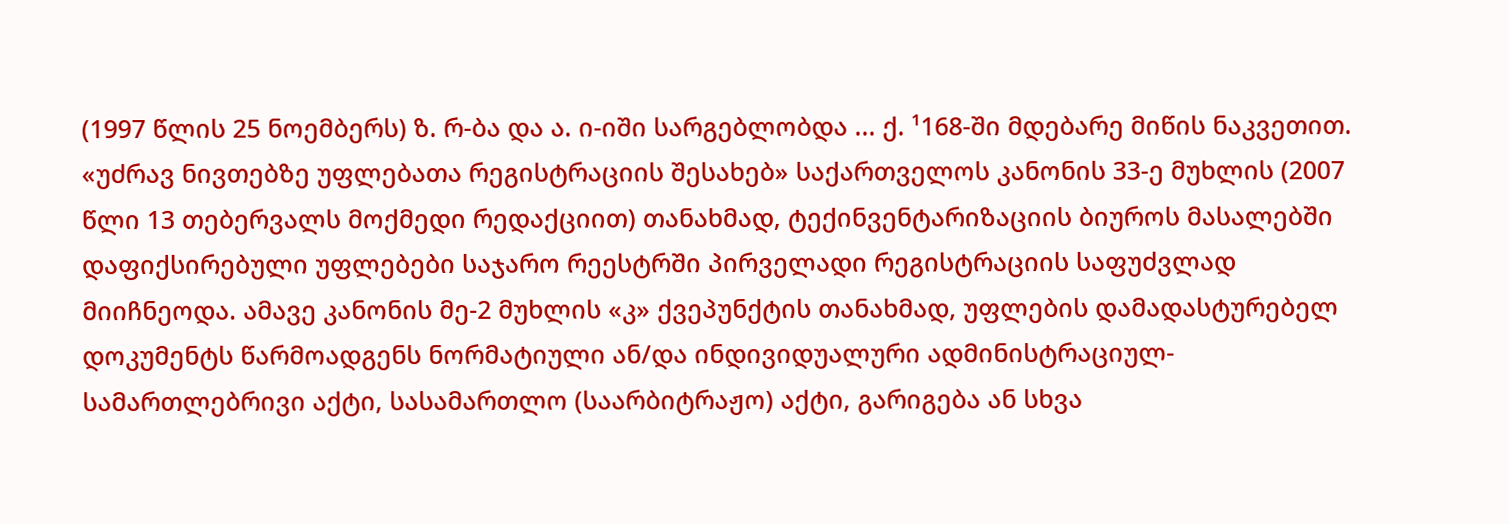(1997 წლის 25 ნოემბერს) ზ. რ-ბა და ა. ი-იში სარგებლობდა ... ქ. ¹168-ში მდებარე მიწის ნაკვეთით. «უძრავ ნივთებზე უფლებათა რეგისტრაციის შესახებ» საქართველოს კანონის 33-ე მუხლის (2007 წლი 13 თებერვალს მოქმედი რედაქციით) თანახმად, ტექინვენტარიზაციის ბიუროს მასალებში დაფიქსირებული უფლებები საჯარო რეესტრში პირველადი რეგისტრაციის საფუძვლად მიიჩნეოდა. ამავე კანონის მე-2 მუხლის «კ» ქვეპუნქტის თანახმად, უფლების დამადასტურებელ დოკუმენტს წარმოადგენს ნორმატიული ან/და ინდივიდუალური ადმინისტრაციულ-სამართლებრივი აქტი, სასამართლო (საარბიტრაჟო) აქტი, გარიგება ან სხვა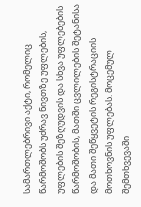სამართლებრივი აქტი, რომელიც წარმოშობს უძრავ ნივთზე უფლების, უფლების შეზღუდვის და სხვა უფლებების წარმოშობის, მათში ცვლილების შეტანისა და მათი შეწყვეტის რეგისტრაციის მოთხოვნის უფლებას. მოცემულ შემთხვევაში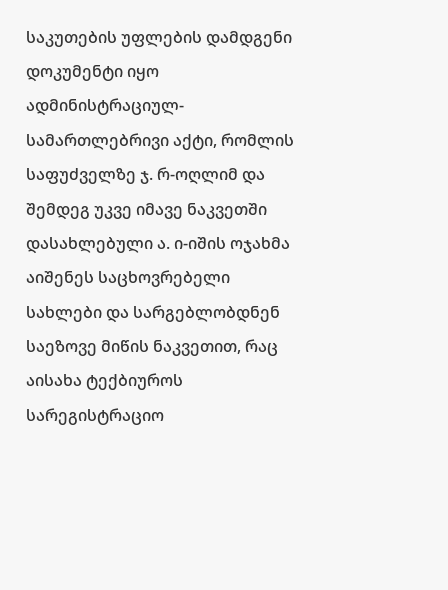საკუთების უფლების დამდგენი დოკუმენტი იყო ადმინისტრაციულ-სამართლებრივი აქტი, რომლის საფუძველზე ჯ. რ-ოღლიმ და შემდეგ უკვე იმავე ნაკვეთში დასახლებული ა. ი-იშის ოჯახმა აიშენეს საცხოვრებელი სახლები და სარგებლობდნენ საეზოვე მიწის ნაკვეთით, რაც აისახა ტექბიუროს სარეგისტრაციო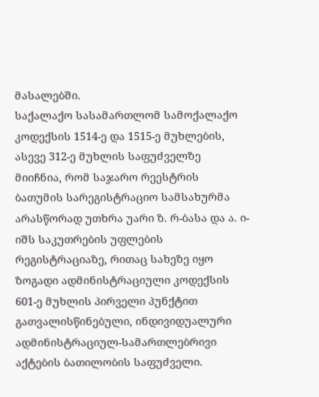მასალებში.
საქალაქო სასამართლომ სამოქალაქო კოდექსის 1514-ე და 1515-ე მუხლების, ასევე 312-ე მუხლის საფუძველზე მიიჩნია, რომ საჯარო რეესტრის ბათუმის სარეგისტრაციო სამსახურმა არასწორად უთხრა უარი ზ. რ-ბასა და ა. ი-იშს საკუთრების უფლების რეგისტრაციაზე, რითაც სახეზე იყო ზოგადი ადმინისტრაციული კოდექსის 601-ე მუხლის პირველი პუნქტით გათვალისწინებული, ინდივიდუალური ადმინისტრაციულ-სამართლებრივი აქტების ბათილობის საფუძველი.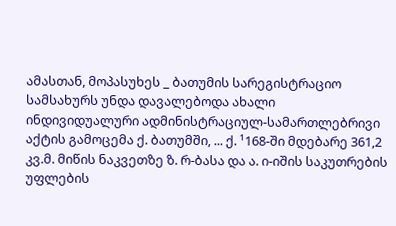ამასთან, მოპასუხეს _ ბათუმის სარეგისტრაციო სამსახურს უნდა დავალებოდა ახალი ინდივიდუალური ადმინისტრაციულ-სამართლებრივი აქტის გამოცემა ქ. ბათუმში, ... ქ. ¹168-ში მდებარე 361,2 კვ.მ. მიწის ნაკვეთზე ზ. რ-ბასა და ა. ი-იშის საკუთრების უფლების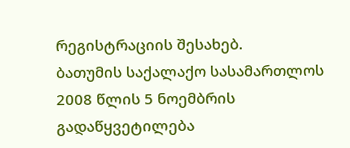რეგისტრაციის შესახებ.
ბათუმის საქალაქო სასამართლოს 2008 წლის 5 ნოემბრის გადაწყვეტილება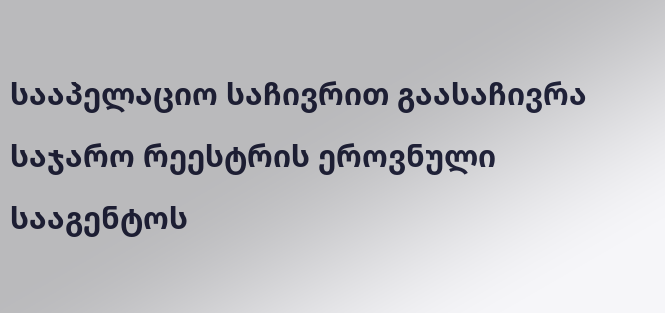სააპელაციო საჩივრით გაასაჩივრა საჯარო რეესტრის ეროვნული სააგენტოს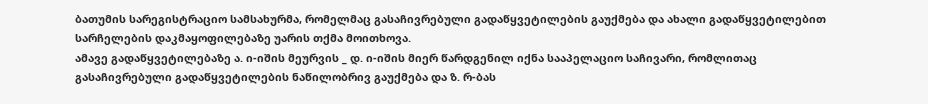ბათუმის სარეგისტრაციო სამსახურმა, რომელმაც გასაჩივრებული გადაწყვეტილების გაუქმება და ახალი გადაწყვეტილებით სარჩელების დაკმაყოფილებაზე უარის თქმა მოითხოვა.
ამავე გადაწყვეტილებაზე ა. ი-იშის მეურვის _ დ. ი-იშის მიერ წარდგენილ იქნა სააპელაციო საჩივარი, რომლითაც გასაჩივრებული გადაწყვეტილების ნაწილობრივ გაუქმება და ზ. რ-ბას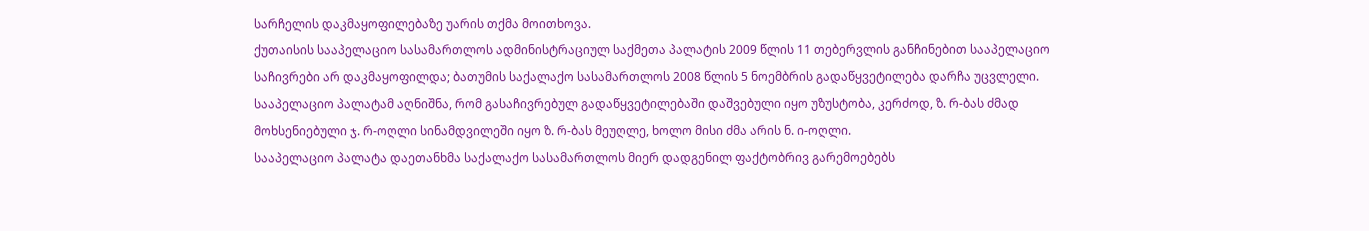სარჩელის დაკმაყოფილებაზე უარის თქმა მოითხოვა.
ქუთაისის სააპელაციო სასამართლოს ადმინისტრაციულ საქმეთა პალატის 2009 წლის 11 თებერვლის განჩინებით სააპელაციო საჩივრები არ დაკმაყოფილდა; ბათუმის საქალაქო სასამართლოს 2008 წლის 5 ნოემბრის გადაწყვეტილება დარჩა უცვლელი.
სააპელაციო პალატამ აღნიშნა, რომ გასაჩივრებულ გადაწყვეტილებაში დაშვებული იყო უზუსტობა, კერძოდ, ზ. რ-ბას ძმად მოხსენიებული ჯ. რ-ოღლი სინამდვილეში იყო ზ. რ-ბას მეუღლე, ხოლო მისი ძმა არის ნ. ი-ოღლი.
სააპელაციო პალატა დაეთანხმა საქალაქო სასამართლოს მიერ დადგენილ ფაქტობრივ გარემოებებს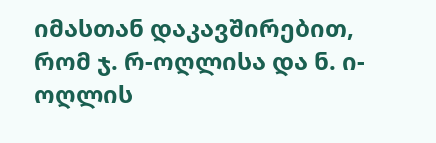იმასთან დაკავშირებით, რომ ჯ. რ-ოღლისა და ნ. ი-ოღლის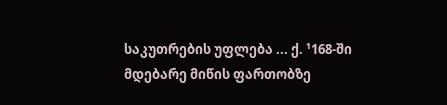საკუთრების უფლება ... ქ. ¹168-ში მდებარე მიწის ფართობზე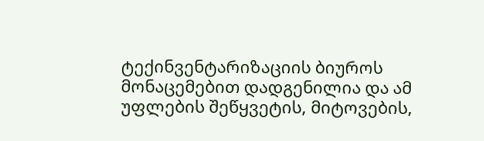ტექინვენტარიზაციის ბიუროს მონაცემებით დადგენილია და ამ უფლების შეწყვეტის, მიტოვების,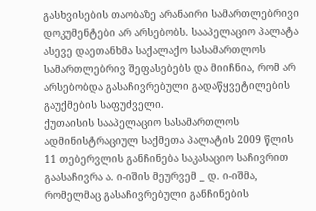გასხვისების თაობაზე არანაირი სამართლებრივი დოკუმენტები არ არსებობს. სააპელაციო პალატა ასევე დაეთანხმა საქალაქო სასამართლოს სამართლებრივ შეფასებებს და მიიჩნია, რომ არ არსებობდა გასაჩივრებული გადაწყვეტილების გაუქმების საფუძველი.
ქუთაისის სააპელაციო სასამართლოს ადმინისტრაციულ საქმეთა პალატის 2009 წლის 11 თებერვლის განჩინება საკასაციო საჩივრით გაასაჩივრა ა. ი-იშის მეურვემ _ დ. ი-იშმა, რომელმაც გასაჩივრებული განჩინების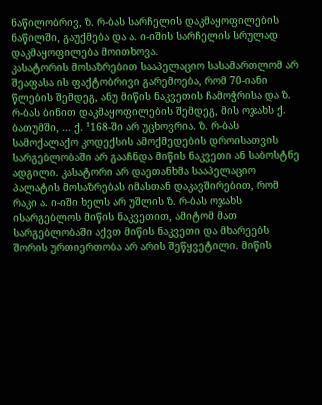ნაწილობრივ, ზ. რ-ბას სარჩელის დაკმაყოფილების ნაწილში, გაუქმება და ა. ი-იშის სარჩელის სრულად დაკმაყოფილება მოითხოვა.
კასატორის მოსაზრებით სააპელაციო სასამართლომ არ შეაფასა ის ფაქტობრივი გარემოება, რომ 70-იანი წლების შემდეგ, ანუ მიწის ნაკვეთის ჩამოჭრისა და ზ. რ-ბას ბინით დაკმაყოფილების შემდეგ, მის ოჯახს ქ. ბათუმში, ... ქ. ¹168-ში არ უცხოვრია. ზ. რ-ბას სამოქალაქო კოდექსის ამოქმედების დროისათვის სარგებლობაში არ გააჩნდა მიწის ნაკვეთი ან საბოსტნე ადგილი. კასატორი არ დაეთანხმა სააპელაციო პალატის მოსაზრებას იმასთან დაკავშირებით, რომ რაკი ა. ი-იში ხელს არ უშლის ზ. რ-ბას ოჯახს ისარგებლოს მიწის ნაკვეთით, ამიტომ მათ სარგებლობაში აქვთ მიწის ნაკვეთი და მხარეებს შორის ურთიერთობა არ არის შეწყვეტილი. მიწის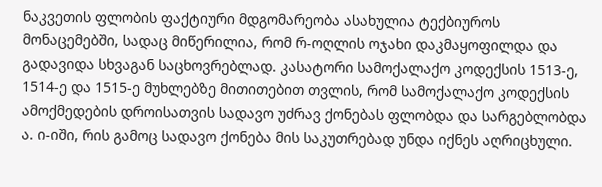ნაკვეთის ფლობის ფაქტიური მდგომარეობა ასახულია ტექბიუროს მონაცემებში, სადაც მიწერილია, რომ რ-ოღლის ოჯახი დაკმაყოფილდა და გადავიდა სხვაგან საცხოვრებლად. კასატორი სამოქალაქო კოდექსის 1513-ე, 1514-ე და 1515-ე მუხლებზე მითითებით თვლის, რომ სამოქალაქო კოდექსის ამოქმედების დროისათვის სადავო უძრავ ქონებას ფლობდა და სარგებლობდა ა. ი-იში, რის გამოც სადავო ქონება მის საკუთრებად უნდა იქნეს აღრიცხული.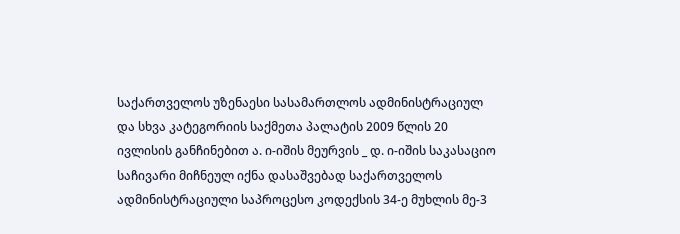საქართველოს უზენაესი სასამართლოს ადმინისტრაციულ და სხვა კატეგორიის საქმეთა პალატის 2009 წლის 20 ივლისის განჩინებით ა. ი-იშის მეურვის _ დ. ი-იშის საკასაციო საჩივარი მიჩნეულ იქნა დასაშვებად საქართველოს ადმინისტრაციული საპროცესო კოდექსის 34-ე მუხლის მე-3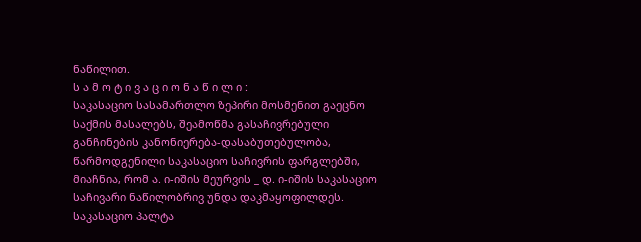ნაწილით.
ს ა მ ო ტ ი ვ ა ც ი ო ნ ა წ ი ლ ი :
საკასაციო სასამართლო ზეპირი მოსმენით გაეცნო საქმის მასალებს, შეამოწმა გასაჩივრებული განჩინების კანონიერება-დასაბუთებულობა, წარმოდგენილი საკასაციო საჩივრის ფარგლებში, მიაჩნია, რომ ა. ი-იშის მეურვის _ დ. ი-იშის საკასაციო საჩივარი ნაწილობრივ უნდა დაკმაყოფილდეს.
საკასაციო პალტა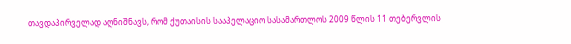თავდაპირველად აღნიშნავს, რომ ქუთაისის სააპელაციო სასამართლოს 2009 წლის 11 თებერვლის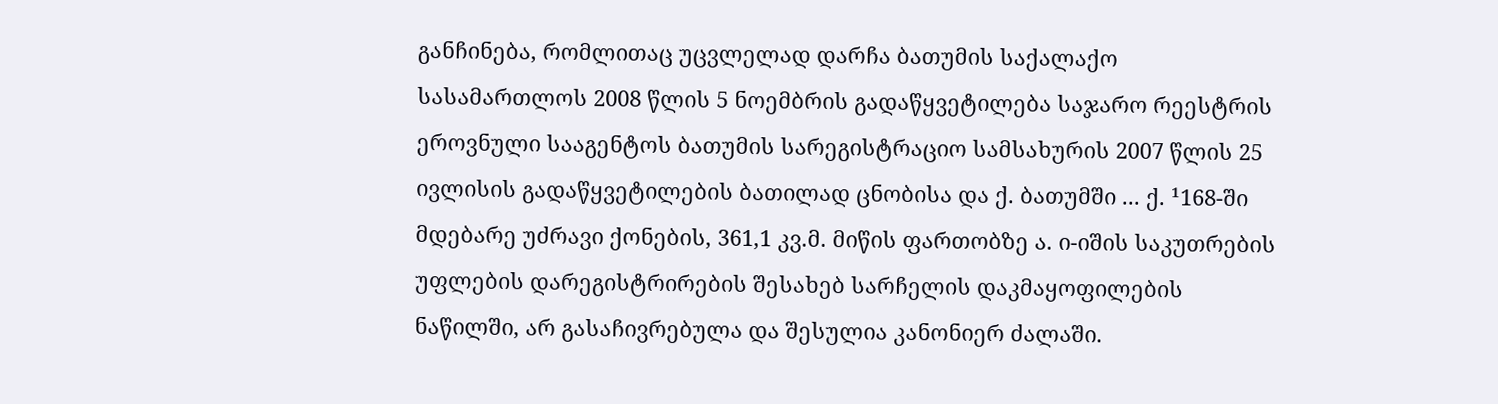განჩინება, რომლითაც უცვლელად დარჩა ბათუმის საქალაქო სასამართლოს 2008 წლის 5 ნოემბრის გადაწყვეტილება საჯარო რეესტრის ეროვნული სააგენტოს ბათუმის სარეგისტრაციო სამსახურის 2007 წლის 25 ივლისის გადაწყვეტილების ბათილად ცნობისა და ქ. ბათუმში ... ქ. ¹168-ში მდებარე უძრავი ქონების, 361,1 კვ.მ. მიწის ფართობზე ა. ი-იშის საკუთრების უფლების დარეგისტრირების შესახებ სარჩელის დაკმაყოფილების ნაწილში, არ გასაჩივრებულა და შესულია კანონიერ ძალაში.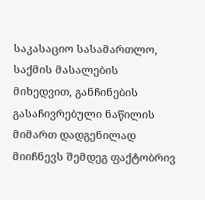საკასაციო სასამართლო, საქმის მასალების მიხედვით, განჩინების გასაჩივრებული ნაწილის მიმართ დადგენილად მიიჩნევს შემდეგ ფაქტობრივ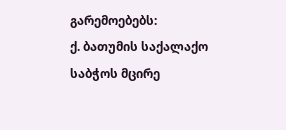გარემოებებს:
ქ. ბათუმის საქალაქო საბჭოს მცირე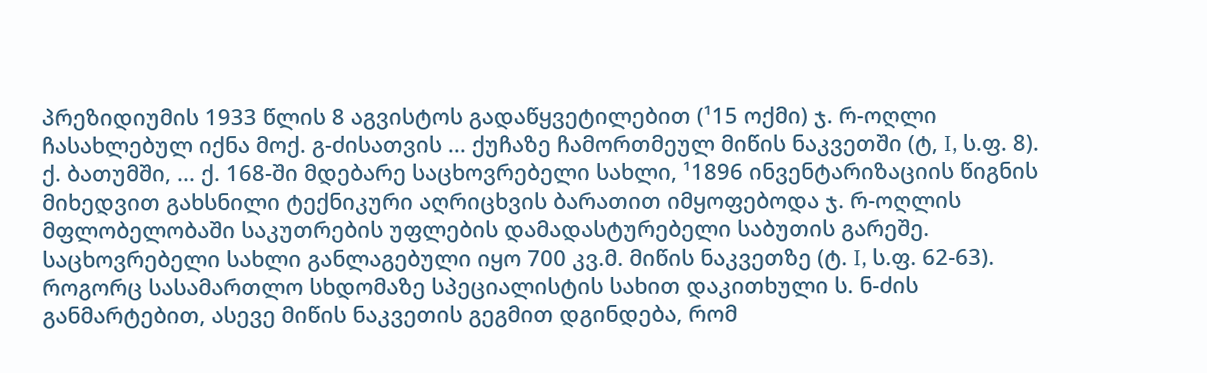პრეზიდიუმის 1933 წლის 8 აგვისტოს გადაწყვეტილებით (¹15 ოქმი) ჯ. რ-ოღლი ჩასახლებულ იქნა მოქ. გ-ძისათვის ... ქუჩაზე ჩამორთმეულ მიწის ნაკვეთში (ტ, I, ს.ფ. 8). ქ. ბათუმში, ... ქ. 168-ში მდებარე საცხოვრებელი სახლი, ¹1896 ინვენტარიზაციის წიგნის მიხედვით გახსნილი ტექნიკური აღრიცხვის ბარათით იმყოფებოდა ჯ. რ-ოღლის მფლობელობაში საკუთრების უფლების დამადასტურებელი საბუთის გარეშე. საცხოვრებელი სახლი განლაგებული იყო 700 კვ.მ. მიწის ნაკვეთზე (ტ. I, ს.ფ. 62-63). როგორც სასამართლო სხდომაზე სპეციალისტის სახით დაკითხული ს. ნ-ძის განმარტებით, ასევე მიწის ნაკვეთის გეგმით დგინდება, რომ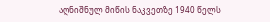აღნიშნულ მიწის ნაკვეთზე 1940 წელს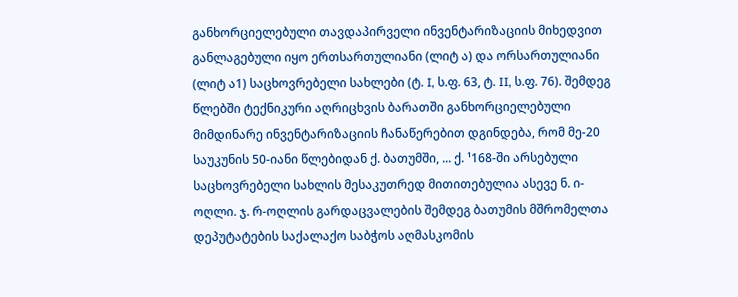განხორციელებული თავდაპირველი ინვენტარიზაციის მიხედვით განლაგებული იყო ერთსართულიანი (ლიტ ა) და ორსართულიანი (ლიტ ა1) საცხოვრებელი სახლები (ტ. I, ს.ფ. 63, ტ. II, ს.ფ. 76). შემდეგ წლებში ტექნიკური აღრიცხვის ბარათში განხორციელებული მიმდინარე ინვენტარიზაციის ჩანაწერებით დგინდება, რომ მე-20 საუკუნის 50-იანი წლებიდან ქ. ბათუმში, ... ქ. ¹168-ში არსებული საცხოვრებელი სახლის მესაკუთრედ მითითებულია ასევე ნ. ი-ოღლი. ჯ. რ-ოღლის გარდაცვალების შემდეგ ბათუმის მშრომელთა დეპუტატების საქალაქო საბჭოს აღმასკომის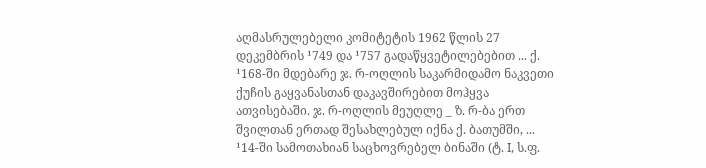აღმასრულებელი კომიტეტის 1962 წლის 27 დეკემბრის ¹749 და ¹757 გადაწყვეტილებებით ... ქ. ¹168-ში მდებარე ჯ. რ-ოღლის საკარმიდამო ნაკვეთი ქუჩის გაყვანასთან დაკავშირებით მოჰყვა ათვისებაში. ჯ. რ-ოღლის მეუღლე _ ზ. რ-ბა ერთ შვილთან ერთად შესახლებულ იქნა ქ. ბათუმში, ... ¹14-ში სამოთახიან საცხოვრებელ ბინაში (ტ. I, ს.ფ.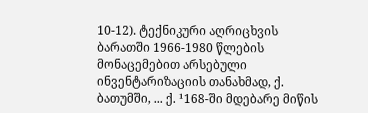10-12). ტექნიკური აღრიცხვის ბარათში 1966-1980 წლების მონაცემებით არსებული ინვენტარიზაციის თანახმად, ქ. ბათუმში, ... ქ. ¹168-ში მდებარე მიწის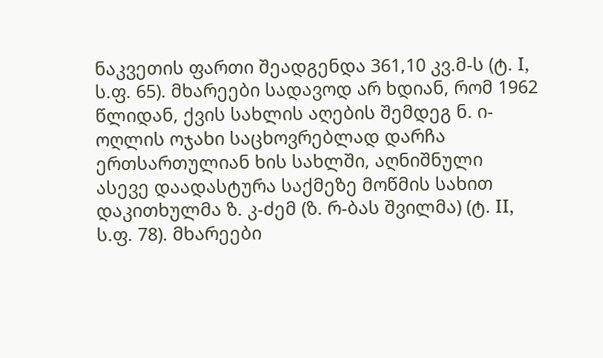ნაკვეთის ფართი შეადგენდა 361,10 კვ.მ-ს (ტ. I, ს.ფ. 65). მხარეები სადავოდ არ ხდიან, რომ 1962 წლიდან, ქვის სახლის აღების შემდეგ ნ. ი-ოღლის ოჯახი საცხოვრებლად დარჩა ერთსართულიან ხის სახლში, აღნიშნული ასევე დაადასტურა საქმეზე მოწმის სახით დაკითხულმა ზ. კ-ძემ (ზ. რ-ბას შვილმა) (ტ. II, ს.ფ. 78). მხარეები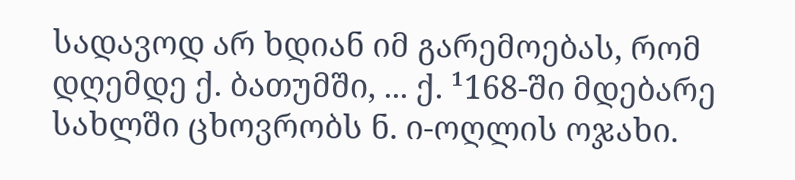სადავოდ არ ხდიან იმ გარემოებას, რომ დღემდე ქ. ბათუმში, ... ქ. ¹168-ში მდებარე სახლში ცხოვრობს ნ. ი-ოღლის ოჯახი.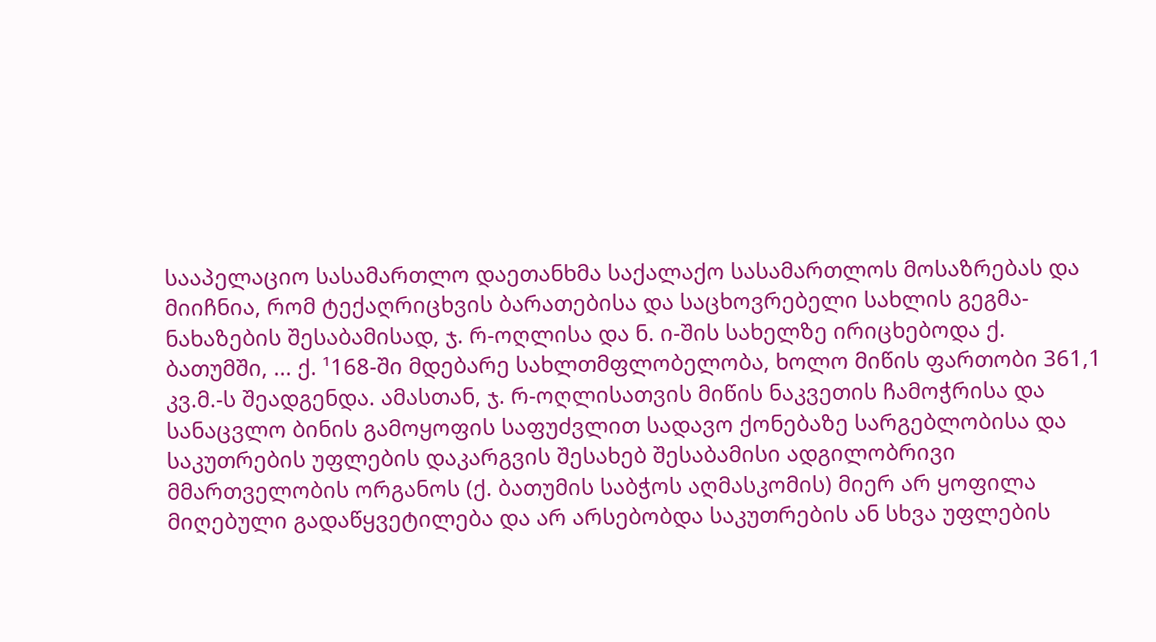სააპელაციო სასამართლო დაეთანხმა საქალაქო სასამართლოს მოსაზრებას და მიიჩნია, რომ ტექაღრიცხვის ბარათებისა და საცხოვრებელი სახლის გეგმა-ნახაზების შესაბამისად, ჯ. რ-ოღლისა და ნ. ი-შის სახელზე ირიცხებოდა ქ. ბათუმში, ... ქ. ¹168-ში მდებარე სახლთმფლობელობა, ხოლო მიწის ფართობი 361,1 კვ.მ.-ს შეადგენდა. ამასთან, ჯ. რ-ოღლისათვის მიწის ნაკვეთის ჩამოჭრისა და სანაცვლო ბინის გამოყოფის საფუძვლით სადავო ქონებაზე სარგებლობისა და საკუთრების უფლების დაკარგვის შესახებ შესაბამისი ადგილობრივი მმართველობის ორგანოს (ქ. ბათუმის საბჭოს აღმასკომის) მიერ არ ყოფილა მიღებული გადაწყვეტილება და არ არსებობდა საკუთრების ან სხვა უფლების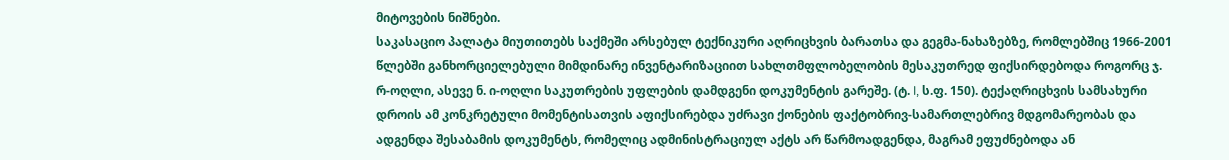მიტოვების ნიშნები.
საკასაციო პალატა მიუთითებს საქმეში არსებულ ტექნიკური აღრიცხვის ბარათსა და გეგმა-ნახაზებზე, რომლებშიც 1966-2001 წლებში განხორციელებული მიმდინარე ინვენტარიზაციით სახლთმფლობელობის მესაკუთრედ ფიქსირდებოდა როგორც ჯ. რ-ოღლი, ასევე ნ. ი-ოღლი საკუთრების უფლების დამდგენი დოკუმენტის გარეშე. (ტ. I, ს.ფ. 150). ტექაღრიცხვის სამსახური დროის ამ კონკრეტული მომენტისათვის აფიქსირებდა უძრავი ქონების ფაქტობრივ-სამართლებრივ მდგომარეობას და ადგენდა შესაბამის დოკუმენტს, რომელიც ადმინისტრაციულ აქტს არ წარმოადგენდა, მაგრამ ეფუძნებოდა ან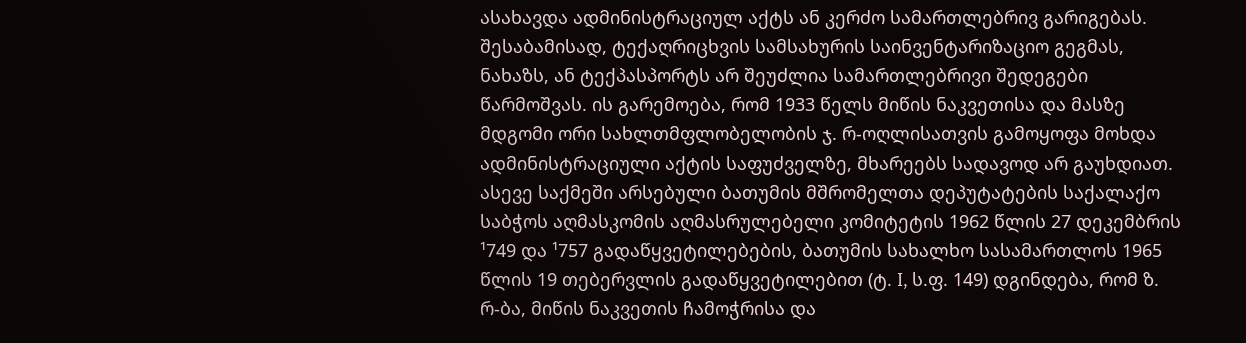ასახავდა ადმინისტრაციულ აქტს ან კერძო სამართლებრივ გარიგებას. შესაბამისად, ტექაღრიცხვის სამსახურის საინვენტარიზაციო გეგმას, ნახაზს, ან ტექპასპორტს არ შეუძლია სამართლებრივი შედეგები წარმოშვას. ის გარემოება, რომ 1933 წელს მიწის ნაკვეთისა და მასზე მდგომი ორი სახლთმფლობელობის ჯ. რ-ოღლისათვის გამოყოფა მოხდა ადმინისტრაციული აქტის საფუძველზე, მხარეებს სადავოდ არ გაუხდიათ. ასევე საქმეში არსებული ბათუმის მშრომელთა დეპუტატების საქალაქო საბჭოს აღმასკომის აღმასრულებელი კომიტეტის 1962 წლის 27 დეკემბრის ¹749 და ¹757 გადაწყვეტილებების, ბათუმის სახალხო სასამართლოს 1965 წლის 19 თებერვლის გადაწყვეტილებით (ტ. I, ს.ფ. 149) დგინდება, რომ ზ. რ-ბა, მიწის ნაკვეთის ჩამოჭრისა და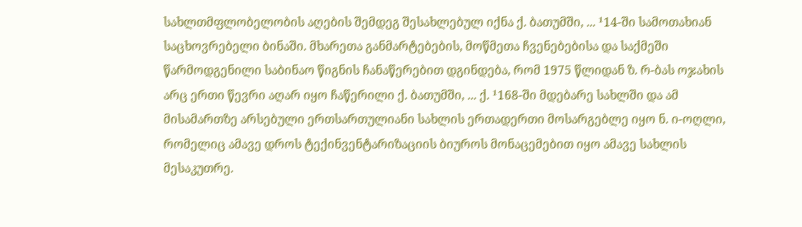სახლთმფლობელობის აღების შემდეგ შესახლებულ იქნა ქ. ბათუმში, ... ¹14-ში სამოთახიან საცხოვრებელი ბინაში. მხარეთა განმარტებების, მოწმეთა ჩვენებებისა და საქმეში წარმოდგენილი საბინაო წიგნის ჩანაწერებით დგინდება, რომ 1975 წლიდან ზ. რ-ბას ოჯახის არც ერთი წევრი აღარ იყო ჩაწერილი ქ. ბათუმში, ... ქ. ¹168-ში მდებარე სახლში და ამ მისამართზე არსებული ერთსართულიანი სახლის ერთადერთი მოსარგებლე იყო ნ. ი-ოღლი, რომელიც ამავე დროს ტექინვენტარიზაციის ბიუროს მონაცემებით იყო ამავე სახლის მესაკუთრე.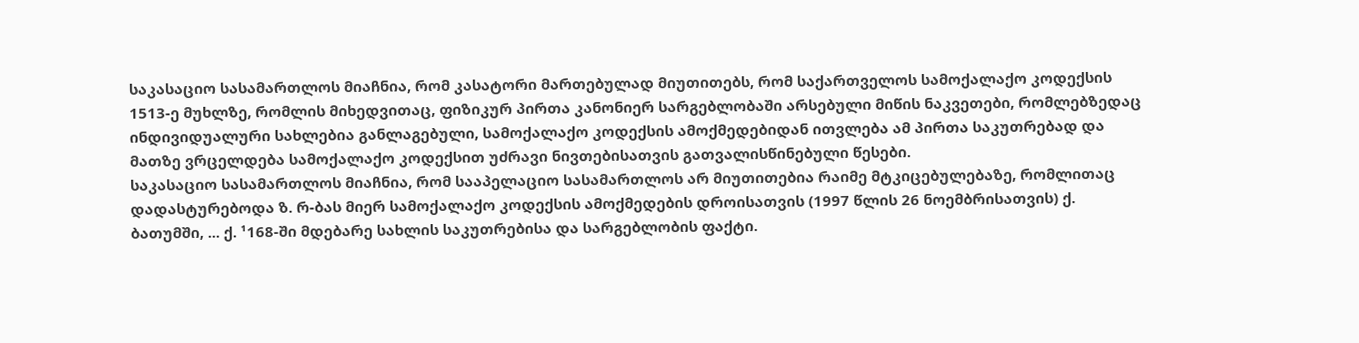საკასაციო სასამართლოს მიაჩნია, რომ კასატორი მართებულად მიუთითებს, რომ საქართველოს სამოქალაქო კოდექსის 1513-ე მუხლზე, რომლის მიხედვითაც, ფიზიკურ პირთა კანონიერ სარგებლობაში არსებული მიწის ნაკვეთები, რომლებზედაც ინდივიდუალური სახლებია განლაგებული, სამოქალაქო კოდექსის ამოქმედებიდან ითვლება ამ პირთა საკუთრებად და მათზე ვრცელდება სამოქალაქო კოდექსით უძრავი ნივთებისათვის გათვალისწინებული წესები.
საკასაციო სასამართლოს მიაჩნია, რომ სააპელაციო სასამართლოს არ მიუთითებია რაიმე მტკიცებულებაზე, რომლითაც დადასტურებოდა ზ. რ-ბას მიერ სამოქალაქო კოდექსის ამოქმედების დროისათვის (1997 წლის 26 ნოემბრისათვის) ქ. ბათუმში, ... ქ. ¹168-ში მდებარე სახლის საკუთრებისა და სარგებლობის ფაქტი.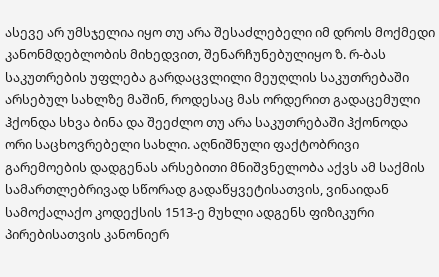ასევე არ უმსჯელია იყო თუ არა შესაძლებელი იმ დროს მოქმედი კანონმდებლობის მიხედვით, შენარჩუნებულიყო ზ. რ-ბას საკუთრების უფლება გარდაცვლილი მეუღლის საკუთრებაში არსებულ სახლზე მაშინ, როდესაც მას ორდერით გადაცემული ჰქონდა სხვა ბინა და შეეძლო თუ არა საკუთრებაში ჰქონოდა ორი საცხოვრებელი სახლი. აღნიშნული ფაქტობრივი გარემოების დადგენას არსებითი მნიშვნელობა აქვს ამ საქმის სამართლებრივად სწორად გადაწყვეტისათვის, ვინაიდან სამოქალაქო კოდექსის 1513-ე მუხლი ადგენს ფიზიკური პირებისათვის კანონიერ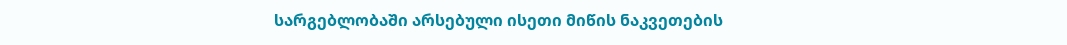სარგებლობაში არსებული ისეთი მიწის ნაკვეთების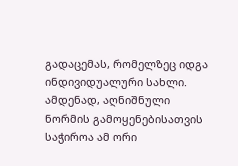გადაცემას, რომელზეც იდგა ინდივიდუალური სახლი. ამდენად, აღნიშნული ნორმის გამოყენებისათვის საჭიროა ამ ორი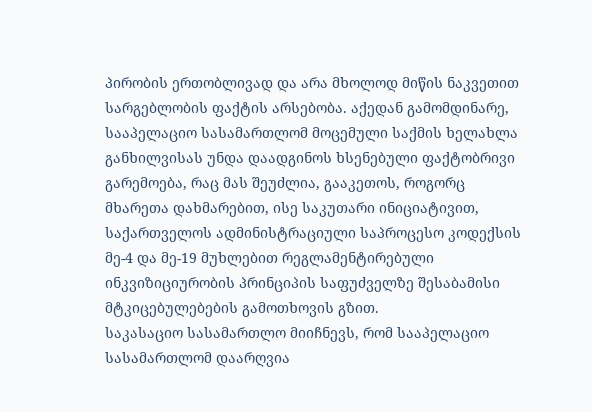პირობის ერთობლივად და არა მხოლოდ მიწის ნაკვეთით სარგებლობის ფაქტის არსებობა. აქედან გამომდინარე, სააპელაციო სასამართლომ მოცემული საქმის ხელახლა განხილვისას უნდა დაადგინოს ხსენებული ფაქტობრივი გარემოება, რაც მას შეუძლია, გააკეთოს, როგორც მხარეთა დახმარებით, ისე საკუთარი ინიციატივით, საქართველოს ადმინისტრაციული საპროცესო კოდექსის მე-4 და მე-19 მუხლებით რეგლამენტირებული ინკვიზიციურობის პრინციპის საფუძველზე შესაბამისი მტკიცებულებების გამოთხოვის გზით.
საკასაციო სასამართლო მიიჩნევს, რომ სააპელაციო სასამართლომ დაარღვია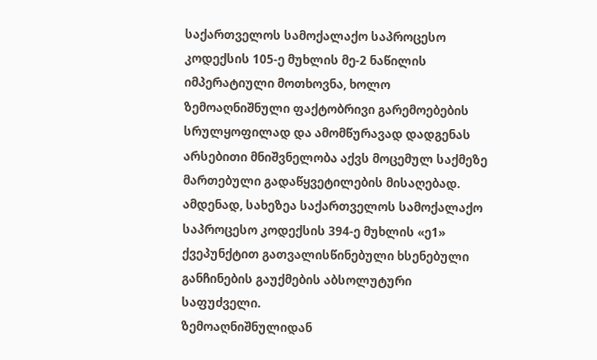საქართველოს სამოქალაქო საპროცესო კოდექსის 105-ე მუხლის მე-2 ნაწილის იმპერატიული მოთხოვნა, ხოლო ზემოაღნიშნული ფაქტობრივი გარემოებების სრულყოფილად და ამომწურავად დადგენას არსებითი მნიშვნელობა აქვს მოცემულ საქმეზე მართებული გადაწყვეტილების მისაღებად. ამდენად, სახეზეა საქართველოს სამოქალაქო საპროცესო კოდექსის 394-ე მუხლის «ე1» ქვეპუნქტით გათვალისწინებული ხსენებული განჩინების გაუქმების აბსოლუტური საფუძველი.
ზემოაღნიშნულიდან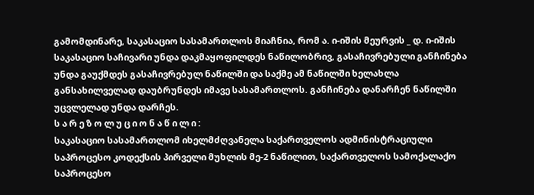გამომდინარე, საკასაციო სასამართლოს მიაჩნია, რომ ა. ი-იშის მეურვის _ დ. ი-იშის საკასაციო საჩივარი უნდა დაკმაყოფილდეს ნაწილობრივ, გასაჩივრებული განჩინება უნდა გაუქმდეს გასაჩივრებულ ნაწილში და საქმე ამ ნაწილში ხელახლა განსახილველად დაუბრუნდეს იმავე სასამართლოს. განჩინება დანარჩენ ნაწილში უცვლელად უნდა დარჩეს.
ს ა რ ე ზ ო ლ უ ც ი ო ნ ა წ ი ლ ი :
საკასაციო სასამართლომ იხელმძღვანელა საქართველოს ადმინისტრაციული საპროცესო კოდექსის პირველი მუხლის მე-2 ნაწილით, საქართველოს სამოქალაქო საპროცესო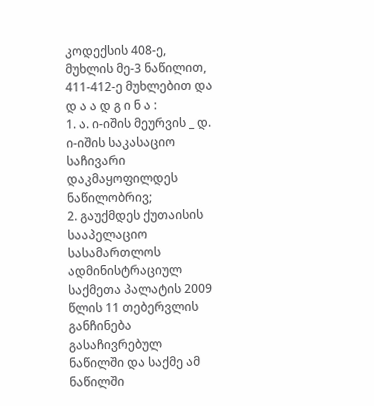კოდექსის 408-ე, მუხლის მე-3 ნაწილით, 411-412-ე მუხლებით და
დ ა ა დ გ ი ნ ა :
1. ა. ი-იშის მეურვის _ დ. ი-იშის საკასაციო საჩივარი დაკმაყოფილდეს ნაწილობრივ;
2. გაუქმდეს ქუთაისის სააპელაციო სასამართლოს ადმინისტრაციულ საქმეთა პალატის 2009 წლის 11 თებერვლის განჩინება გასაჩივრებულ ნაწილში და საქმე ამ ნაწილში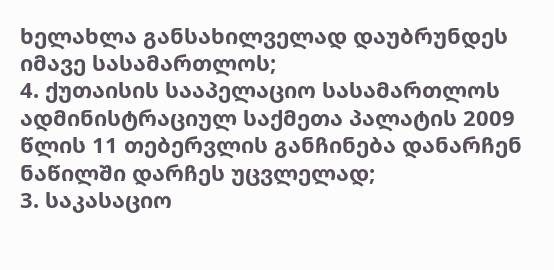ხელახლა განსახილველად დაუბრუნდეს იმავე სასამართლოს;
4. ქუთაისის სააპელაციო სასამართლოს ადმინისტრაციულ საქმეთა პალატის 2009 წლის 11 თებერვლის განჩინება დანარჩენ ნაწილში დარჩეს უცვლელად;
3. საკასაციო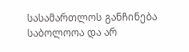სასამართლოს განჩინება საბოლოოა და არ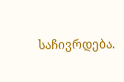საჩივრდება.